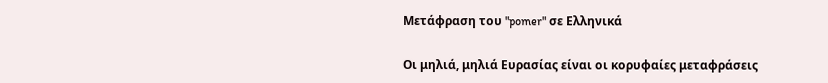Μετάφραση του "pomer" σε Ελληνικά

Οι μηλιά, μηλιά Ευρασίας είναι οι κορυφαίες μεταφράσεις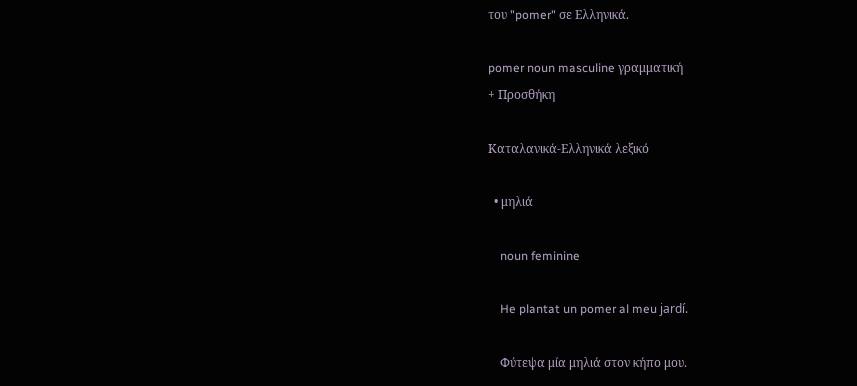του "pomer" σε Ελληνικά.

pomer noun masculine γραμματική
+ Προσθήκη

Καταλανικά-Ελληνικά λεξικό

  • μηλιά

    noun feminine

    He plantat un pomer al meu jardí.

    Φύτεψα μία μηλιά στον κήπο μου.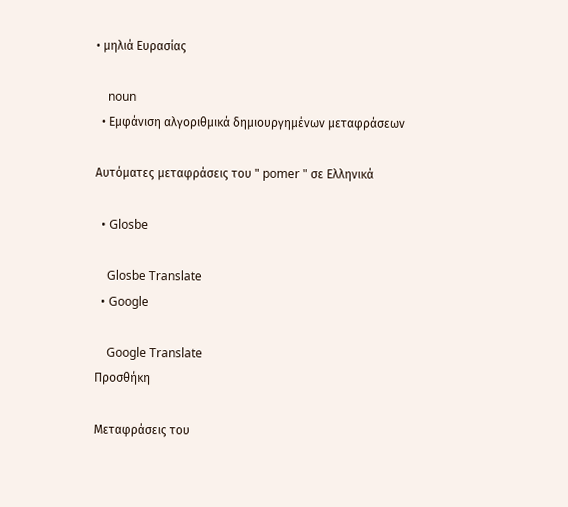• μηλιά Ευρασίας

    noun
  • Εμφάνιση αλγοριθμικά δημιουργημένων μεταφράσεων

Αυτόματες μεταφράσεις του " pomer " σε Ελληνικά

  • Glosbe

    Glosbe Translate
  • Google

    Google Translate
Προσθήκη

Μεταφράσεις του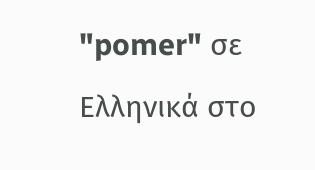"pomer" σε Ελληνικά στο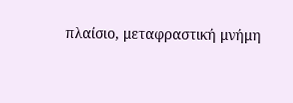πλαίσιο, μεταφραστική μνήμη